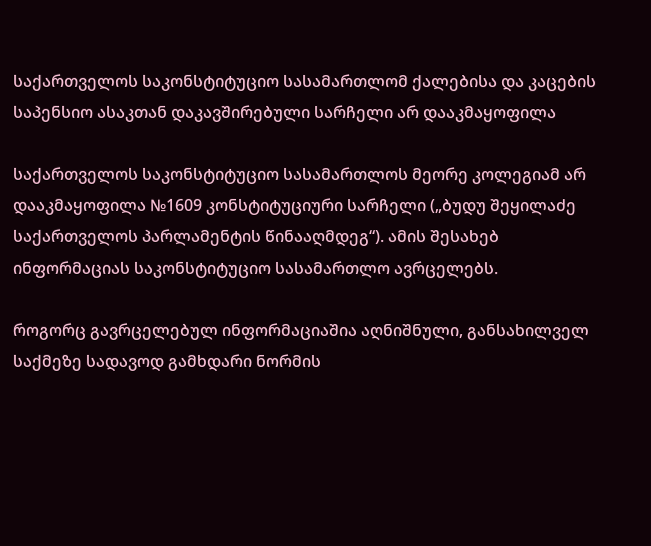საქართველოს საკონსტიტუციო სასამართლომ ქალებისა და კაცების საპენსიო ასაკთან დაკავშირებული სარჩელი არ დააკმაყოფილა

საქართველოს საკონსტიტუციო სასამართლოს მეორე კოლეგიამ არ დააკმაყოფილა №1609 კონსტიტუციური სარჩელი („ბუდუ შეყილაძე საქართველოს პარლამენტის წინააღმდეგ“). ამის შესახებ ინფორმაციას საკონსტიტუციო სასამართლო ავრცელებს.

როგორც გავრცელებულ ინფორმაციაშია აღნიშნული, განსახილველ საქმეზე სადავოდ გამხდარი ნორმის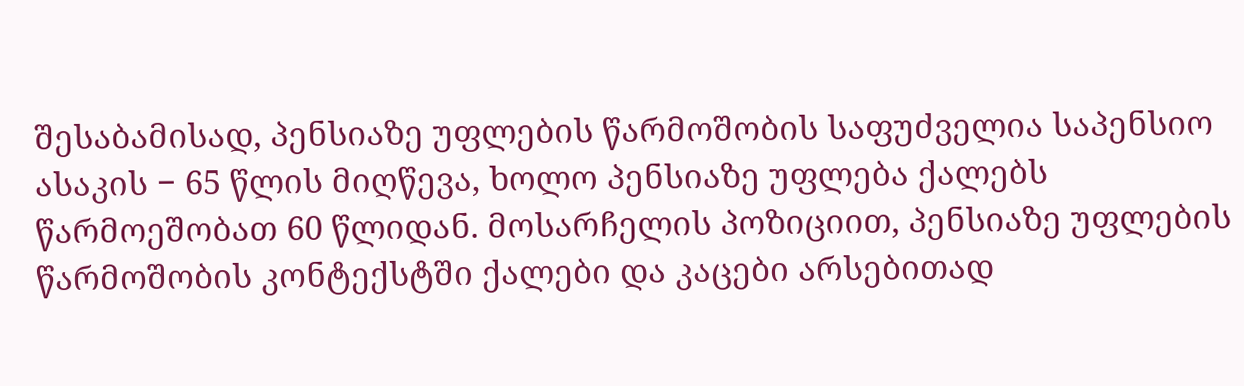შესაბამისად, პენსიაზე უფლების წარმოშობის საფუძველია საპენსიო ასაკის − 65 წლის მიღწევა, ხოლო პენსიაზე უფლება ქალებს წარმოეშობათ 60 წლიდან. მოსარჩელის პოზიციით, პენსიაზე უფლების წარმოშობის კონტექსტში ქალები და კაცები არსებითად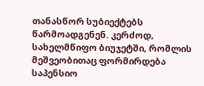თანასწორ სუბიექტებს წარმოადგენენ. კერძოდ, სახელმწიფო ბიუჯეტში, რომლის მეშვეობითაც ფორმირდება საპენსიო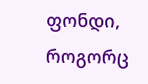ფონდი, როგორც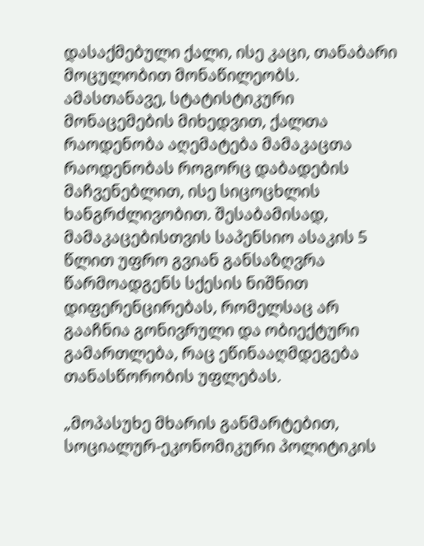დასაქმებული ქალი, ისე კაცი, თანაბარი მოცულობით მონაწილეობს. ამასთანავე, სტატისტიკური მონაცემების მიხედვით, ქალთა რაოდენობა აღემატება მამაკაცთა რაოდენობას როგორც დაბადების მაჩვენებლით, ისე სიცოცხლის ხანგრძლივობით. შესაბამისად, მამაკაცებისთვის საპენსიო ასაკის 5 წლით უფრო გვიან განსაზღვრა წარმოადგენს სქესის ნიშნით დიფერენცირებას, რომელსაც არ გააჩნია გონივრული და ობიექტური გამართლება, რაც ეწინააღმდეგება თანასწორობის უფლებას.

„მოპასუხე მხარის განმარტებით, სოციალურ-ეკონომიკური პოლიტიკის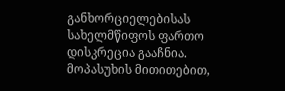განხორციელებისას სახელმწიფოს ფართო დისკრეცია გააჩნია. მოპასუხის მითითებით,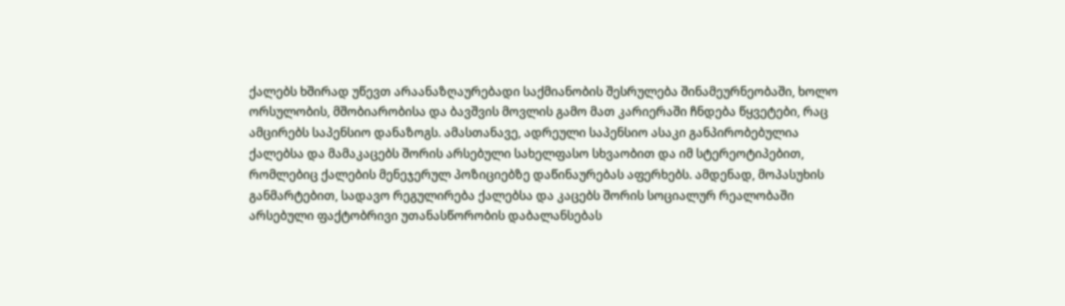ქალებს ხშირად უწევთ არაანაზღაურებადი საქმიანობის შესრულება შინამეურნეობაში, ხოლო ორსულობის, მშობიარობისა და ბავშვის მოვლის გამო მათ კარიერაში ჩნდება წყვეტები, რაც ამცირებს საპენსიო დანაზოგს. ამასთანავე, ადრეული საპენსიო ასაკი განპირობებულია ქალებსა და მამაკაცებს შორის არსებული სახელფასო სხვაობით და იმ სტერეოტიპებით, რომლებიც ქალების მენეჯერულ პოზიციებზე დაწინაურებას აფერხებს. ამდენად, მოპასუხის განმარტებით, სადავო რეგულირება ქალებსა და კაცებს შორის სოციალურ რეალობაში არსებული ფაქტობრივი უთანასწორობის დაბალანსებას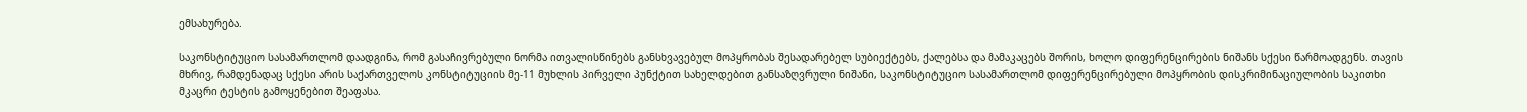ემსახურება.

საკონსტიტუციო სასამართლომ დაადგინა, რომ გასაჩივრებული ნორმა ითვალისწინებს განსხვავებულ მოპყრობას შესადარებელ სუბიექტებს, ქალებსა და მამაკაცებს შორის, ხოლო დიფერენცირების ნიშანს სქესი წარმოადგენს. თავის მხრივ, რამდენადაც სქესი არის საქართველოს კონსტიტუციის მე-11 მუხლის პირველი პუნქტით სახელდებით განსაზღვრული ნიშანი, საკონსტიტუციო სასამართლომ დიფერენცირებული მოპყრობის დისკრიმინაციულობის საკითხი მკაცრი ტესტის გამოყენებით შეაფასა.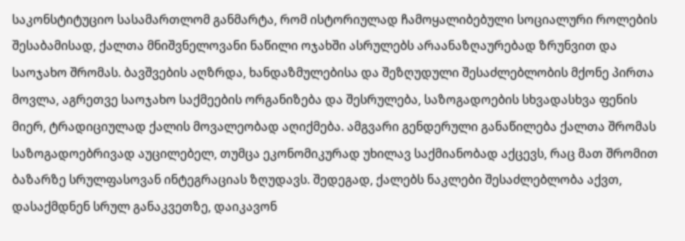საკონსტიტუციო სასამართლომ განმარტა, რომ ისტორიულად ჩამოყალიბებული სოციალური როლების შესაბამისად, ქალთა მნიშვნელოვანი ნაწილი ოჯახში ასრულებს არაანაზღაურებად ზრუნვით და საოჯახო შრომას. ბავშვების აღზრდა, ხანდაზმულებისა და შეზღუდული შესაძლებლობის მქონე პირთა მოვლა, აგრეთვე საოჯახო საქმეების ორგანიზება და შესრულება, საზოგადოების სხვადასხვა ფენის მიერ, ტრადიციულად ქალის მოვალეობად აღიქმება. ამგვარი გენდერული განაწილება ქალთა შრომას საზოგადოებრივად აუცილებელ, თუმცა ეკონომიკურად უხილავ საქმიანობად აქცევს, რაც მათ შრომით ბაზარზე სრულფასოვან ინტეგრაციას ზღუდავს. შედეგად, ქალებს ნაკლები შესაძლებლობა აქვთ, დასაქმდნენ სრულ განაკვეთზე, დაიკავონ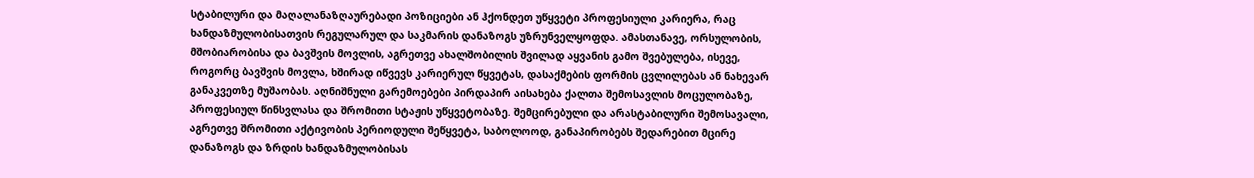სტაბილური და მაღალანაზღაურებადი პოზიციები ან ჰქონდეთ უწყვეტი პროფესიული კარიერა, რაც ხანდაზმულობისათვის რეგულარულ და საკმარის დანაზოგს უზრუნველყოფდა. ამასთანავე, ორსულობის, მშობიარობისა და ბავშვის მოვლის, აგრეთვე ახალშობილის შვილად აყვანის გამო შვებულება, ისევე, როგორც ბავშვის მოვლა, ხშირად იწვევს კარიერულ წყვეტას, დასაქმების ფორმის ცვლილებას ან ნახევარ განაკვეთზე მუშაობას. აღნიშნული გარემოებები პირდაპირ აისახება ქალთა შემოსავლის მოცულობაზე, პროფესიულ წინსვლასა და შრომითი სტაჟის უწყვეტობაზე. შემცირებული და არასტაბილური შემოსავალი, აგრეთვე შრომითი აქტივობის პერიოდული შეწყვეტა, საბოლოოდ, განაპირობებს შედარებით მცირე დანაზოგს და ზრდის ხანდაზმულობისას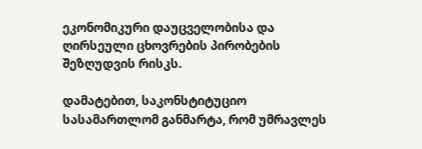ეკონომიკური დაუცველობისა და ღირსეული ცხოვრების პირობების შეზღუდვის რისკს.

დამატებით, საკონსტიტუციო სასამართლომ განმარტა, რომ უმრავლეს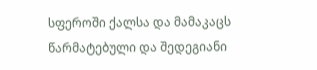სფეროში ქალსა და მამაკაცს წარმატებული და შედეგიანი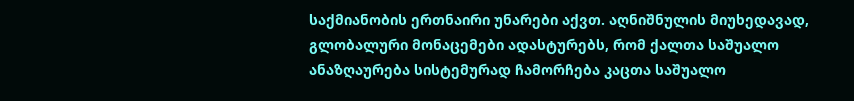საქმიანობის ერთნაირი უნარები აქვთ. აღნიშნულის მიუხედავად, გლობალური მონაცემები ადასტურებს, რომ ქალთა საშუალო ანაზღაურება სისტემურად ჩამორჩება კაცთა საშუალო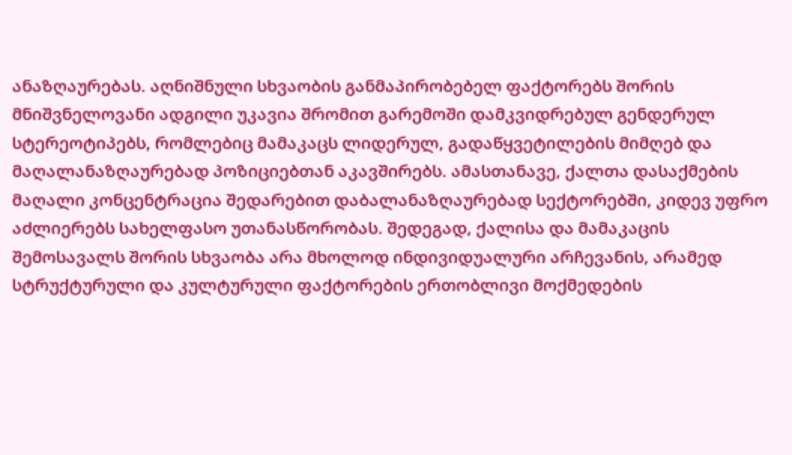ანაზღაურებას. აღნიშნული სხვაობის განმაპირობებელ ფაქტორებს შორის მნიშვნელოვანი ადგილი უკავია შრომით გარემოში დამკვიდრებულ გენდერულ სტერეოტიპებს, რომლებიც მამაკაცს ლიდერულ, გადაწყვეტილების მიმღებ და მაღალანაზღაურებად პოზიციებთან აკავშირებს. ამასთანავე, ქალთა დასაქმების მაღალი კონცენტრაცია შედარებით დაბალანაზღაურებად სექტორებში, კიდევ უფრო აძლიერებს სახელფასო უთანასწორობას. შედეგად, ქალისა და მამაკაცის შემოსავალს შორის სხვაობა არა მხოლოდ ინდივიდუალური არჩევანის, არამედ სტრუქტურული და კულტურული ფაქტორების ერთობლივი მოქმედების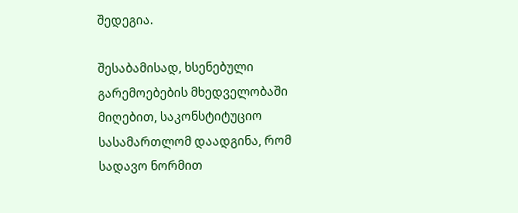შედეგია.

შესაბამისად, ხსენებული გარემოებების მხედველობაში მიღებით, საკონსტიტუციო სასამართლომ დაადგინა, რომ სადავო ნორმით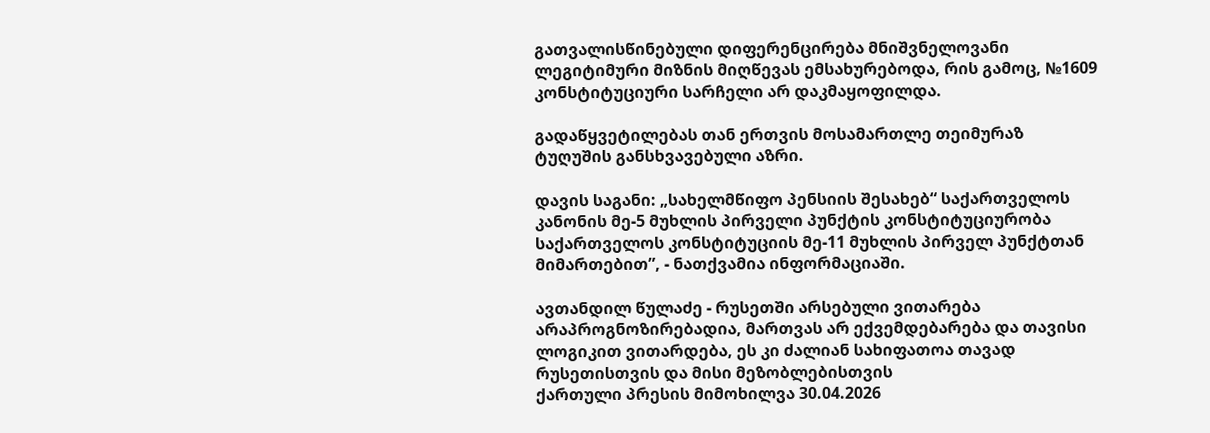გათვალისწინებული დიფერენცირება მნიშვნელოვანი ლეგიტიმური მიზნის მიღწევას ემსახურებოდა, რის გამოც, №1609 კონსტიტუციური სარჩელი არ დაკმაყოფილდა.

გადაწყვეტილებას თან ერთვის მოსამართლე თეიმურაზ ტუღუშის განსხვავებული აზრი.

დავის საგანი: „სახელმწიფო პენსიის შესახებ“ საქართველოს კანონის მე-5 მუხლის პირველი პუნქტის კონსტიტუციურობა საქართველოს კონსტიტუციის მე-11 მუხლის პირველ პუნქტთან მიმართებით”, - ნათქვამია ინფორმაციაში.

ავთანდილ წულაძე - რუსეთში არსებული ვითარება არაპროგნოზირებადია, მართვას არ ექვემდებარება და თავისი ლოგიკით ვითარდება, ეს კი ძალიან სახიფათოა თავად რუსეთისთვის და მისი მეზობლებისთვის
ქართული პრესის მიმოხილვა 30.04.2026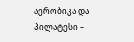აერობიკა და პილატესი –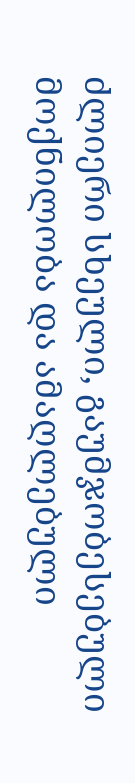ძლიერი სხეული, გაუმჯობესებული მოქნილობა და ამაღლებული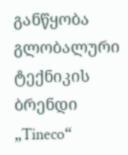განწყობა
გლობალური ტექნიკის ბრენდი „Tineco“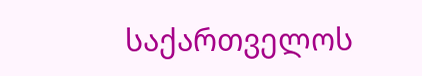საქართველოს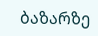ბაზარზე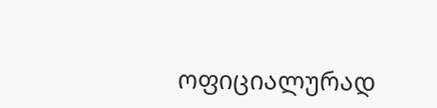ოფიციალურად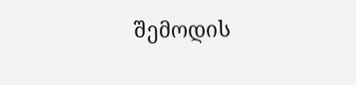შემოდის